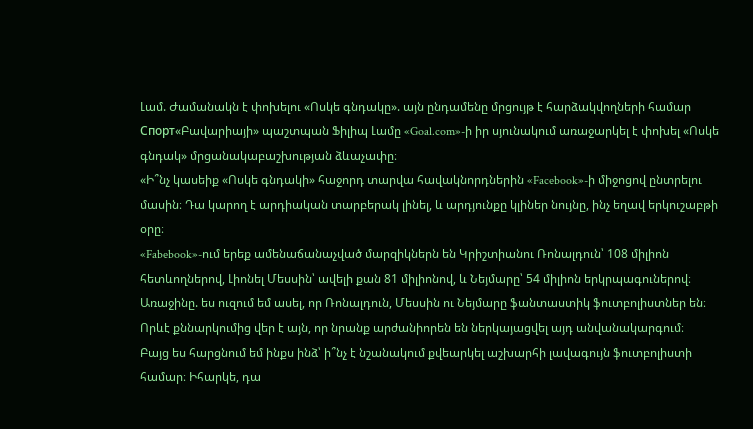Լամ. Ժամանակն է փոխելու «Ոսկե գնդակը». այն ընդամենը մրցույթ է հարձակվողների համար
Спорт«Բավարիայի» պաշտպան Ֆիլիպ Լամը «Goal.com»-ի իր սյունակում առաջարկել է փոխել «Ոսկե գնդակ» մրցանակաբաշխության ձևաչափը։
«Ի՞նչ կասեիք «Ոսկե գնդակի» հաջորդ տարվա հավակնորդներին «Facebook»-ի միջոցով ընտրելու մասին։ Դա կարող է արդիական տարբերակ լինել, և արդյունքը կլիներ նույնը, ինչ եղավ երկուշաբթի օրը։
«Fabebook»-ում երեք ամենաճանաչված մարզիկներն են Կրիշտիանու Ռոնալդուն՝ 108 միլիոն հետևողներով, Լիոնել Մեսսին՝ ավելի քան 81 միլիոնով, և Նեյմարը՝ 54 միլիոն երկրպագուներով։
Առաջինը. ես ուզում եմ ասել, որ Ռոնալդուն, Մեսսին ու Նեյմարը ֆանտաստիկ ֆուտբոլիստներ են։ Որևէ քննարկումից վեր է այն, որ նրանք արժանիորեն են ներկայացվել այդ անվանակարգում։
Բայց ես հարցնում եմ ինքս ինձ՝ ի՞նչ է նշանակում քվեարկել աշխարհի լավագույն ֆուտբոլիստի համար։ Իհարկե, դա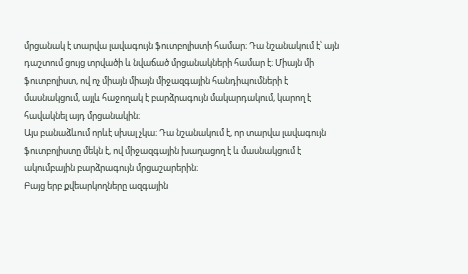մրցանակ է տարվա լավագույն ֆուտբոլիստի համար։ Դա նշանակում է՝ այն դաշտում ցույց տրվածի և նվաճած մրցանակների համար է։ Միայն մի ֆուտբոլիստ, ով ոչ միայն միայն միջազգային հանդիպումների է մասնակցում, այլև հաջողակ է բարձրագույն մակարդակում, կարող է հավակնել այդ մրցանակին։
Այս բանաձևում որևէ սխալ չկա։ Դա նշանակում է, որ տարվա լավագույն ֆուտբոլիստը մեկն է, ով միջազգային խաղացող է և մասնակցում է ակումբային բարձրագույն մրցաշարերին։
Բայց երբ քվեարկողները ազգային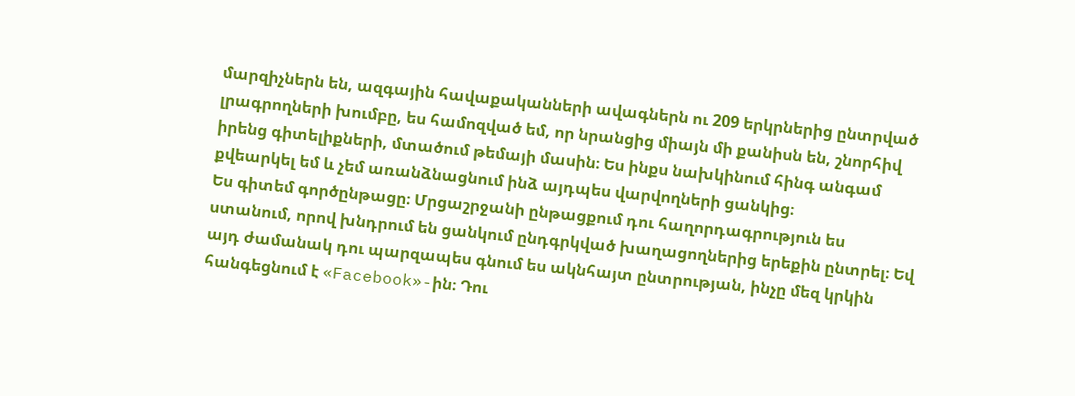մարզիչներն են, ազգային հավաքականների ավագներն ու 209 երկրներից ընտրված լրագրողների խումբը, ես համոզված եմ, որ նրանցից միայն մի քանիսն են, շնորհիվ իրենց գիտելիքների, մտածում թեմայի մասին։ Ես ինքս նախկինում հինգ անգամ քվեարկել եմ և չեմ առանձնացնում ինձ այդպես վարվողների ցանկից։
Ես գիտեմ գործընթացը։ Մրցաշրջանի ընթացքում դու հաղորդագրություն ես ստանում, որով խնդրում են ցանկում ընդգրկված խաղացողներից երեքին ընտրել։ Եվ այդ ժամանակ դու պարզապես գնում ես ակնհայտ ընտրության, ինչը մեզ կրկին հանգեցնում է «Facebook»-ին։ Դու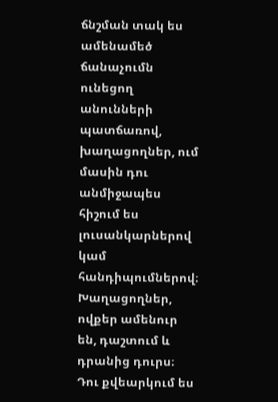ճնշման տակ ես ամենամեծ ճանաչումն ունեցող անունների պատճառով, խաղացողներ, ում մասին դու անմիջապես հիշում ես լուսանկարներով կամ հանդիպումներով։ Խաղացողներ, ովքեր ամենուր են, դաշտում և դրանից դուրս։ Դու քվեարկում ես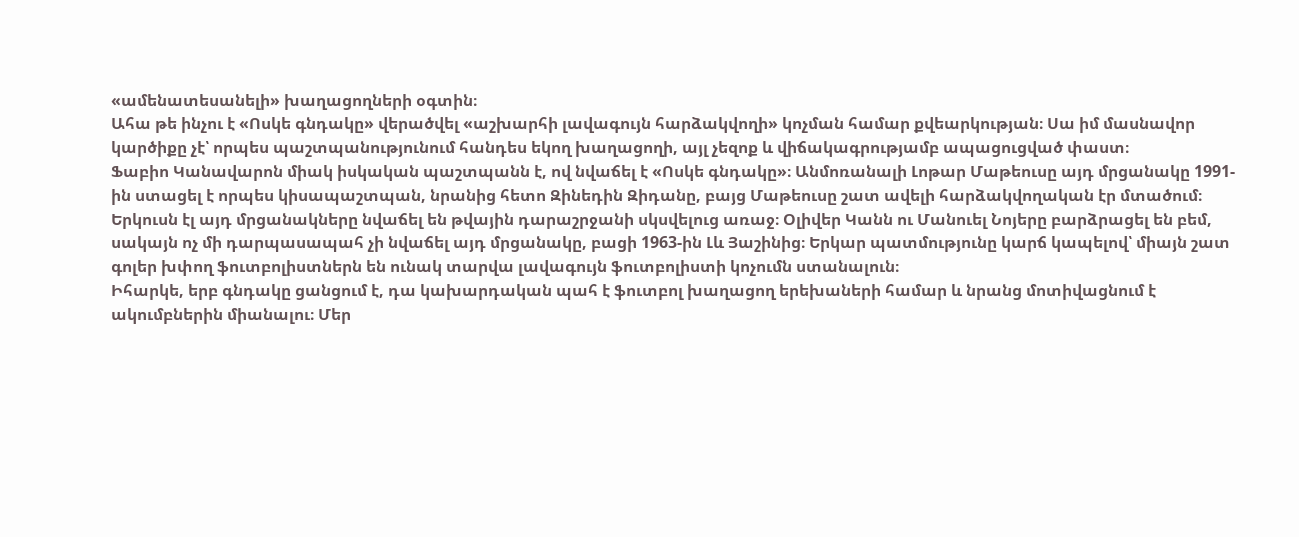«ամենատեսանելի» խաղացողների օգտին։
Ահա թե ինչու է «Ոսկե գնդակը» վերածվել «աշխարհի լավագույն հարձակվողի» կոչման համար քվեարկության։ Սա իմ մասնավոր կարծիքը չէ՝ որպես պաշտպանությունում հանդես եկող խաղացողի, այլ չեզոք և վիճակագրությամբ ապացուցված փաստ։
Ֆաբիո Կանավարոն միակ իսկական պաշտպանն է, ով նվաճել է «Ոսկե գնդակը»։ Անմոռանալի Լոթար Մաթեուսը այդ մրցանակը 1991-ին ստացել է որպես կիսապաշտպան, նրանից հետո Զինեդին Զիդանը, բայց Մաթեուսը շատ ավելի հարձակվողական էր մտածում։ Երկուսն էլ այդ մրցանակները նվաճել են թվային դարաշրջանի սկսվելուց առաջ։ Օլիվեր Կանն ու Մանուել Նոյերը բարձրացել են բեմ, սակայն ոչ մի դարպասապահ չի նվաճել այդ մրցանակը, բացի 1963-ին Լև Յաշինից։ Երկար պատմությունը կարճ կապելով՝ միայն շատ գոլեր խփող ֆուտբոլիստներն են ունակ տարվա լավագույն ֆուտբոլիստի կոչումն ստանալուն։
Իհարկե, երբ գնդակը ցանցում է, դա կախարդական պահ է ֆուտբոլ խաղացող երեխաների համար և նրանց մոտիվացնում է ակումբներին միանալու։ Մեր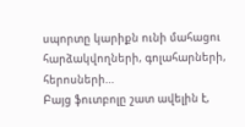սպորտը կարիքն ունի մահացու հարձակվողների, գոլահարների, հերոսների...
Բայց ֆուտբոլը շատ ավելին է,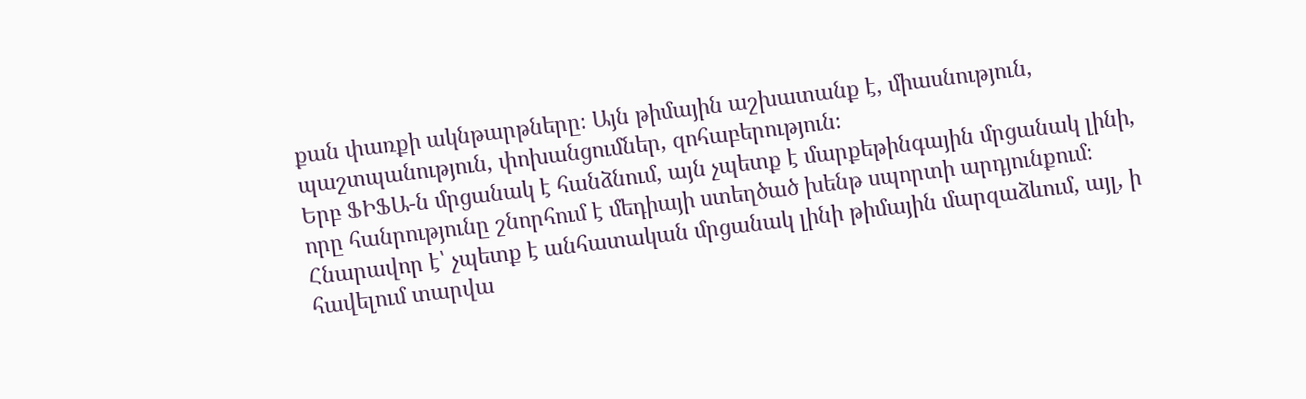քան փառքի ակնթարթները։ Այն թիմային աշխատանք է, միասնություն, պաշտպանություն, փոխանցումներ, զոհաբերություն։
Երբ ՖԻՖԱ-ն մրցանակ է հանձնում, այն չպետք է մարքեթինգային մրցանակ լինի, որը հանրությունը շնորհում է մեդիայի ստեղծած խենթ սպորտի արդյունքում։ Հնարավոր է՝ չպետք է անհատական մրցանակ լինի թիմային մարզաձևում, այլ, ի հավելում տարվա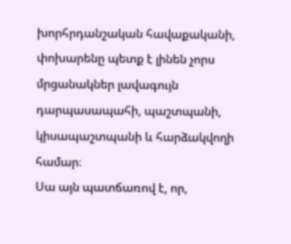խորհրդանշական հավաքականի, փոխարենը պետք է լինեն չորս մրցանակներ լավագույն դարպասապահի, պաշտպանի, կիսապաշտպանի և հարձակվողի համար։
Սա այն պատճառով է, որ,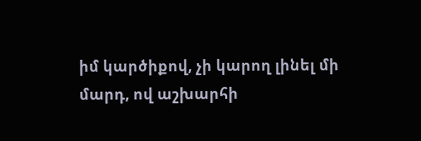իմ կարծիքով, չի կարող լինել մի մարդ, ով աշխարհի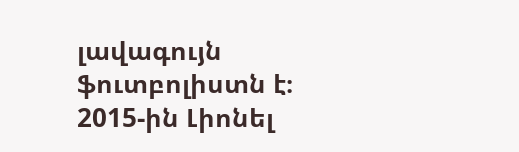լավագույն ֆուտբոլիստն է։ 2015-ին Լիոնել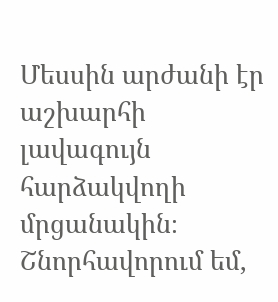Մեսսին արժանի էր աշխարհի լավագույն հարձակվողի մրցանակին։ Շնորհավորում եմ,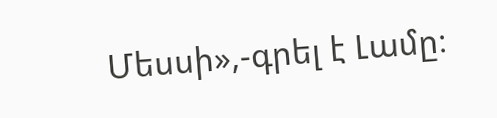Մեսսի»,-գրել է Լամը։